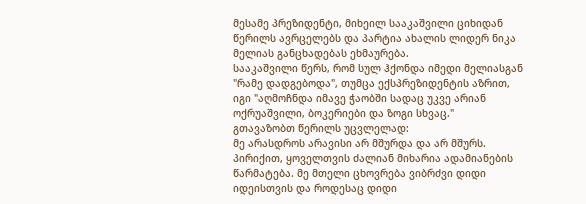მესამე პრეზიდენტი, მიხეილ სააკაშვილი ციხიდან წერილს ავრცელებს და პარტია ახალის ლიდერ ნიკა მელიას განცხადებას ეხმაურება.
სააკაშვილი წერს, რომ სულ ჰქონდა იმედი მელიასგან "რამე დადგებოდა", თუმცა ექსპრეზიდენტის აზრით, იგი "აღმოჩნდა იმავე ჭაობში სადაც უკვე არიან ოქრუაშვილი, ბოკერიები და ზოგი სხვაც."
გთავაზობთ წერილს უცვლელად:
მე არასდროს არავისი არ მშურდა და არ მშურს. პირიქით, ყოველთვის ძალიან მიხარია ადამიანების წარმატება. მე მთელი ცხოვრება ვიბრძვი დიდი იდეისთვის და როდესაც დიდი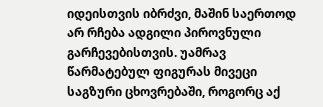იდეისთვის იბრძვი, მაშინ საერთოდ არ რჩება ადგილი პიროვნული გარჩევებისთვის. უამრავ წარმატებულ ფიგურას მივეცი საგზური ცხოვრებაში, როგორც აქ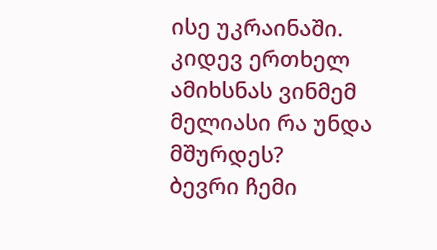ისე უკრაინაში. კიდევ ერთხელ ამიხსნას ვინმემ მელიასი რა უნდა მშურდეს?
ბევრი ჩემი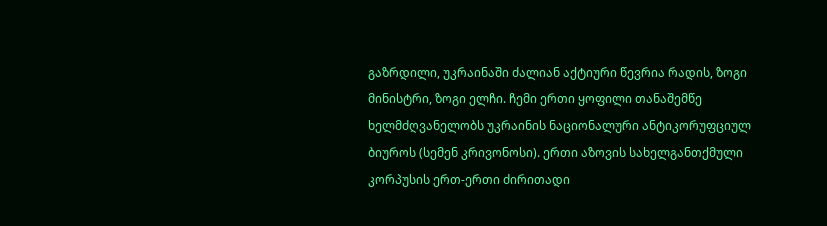გაზრდილი, უკრაინაში ძალიან აქტიური წევრია რადის, ზოგი მინისტრი, ზოგი ელჩი. ჩემი ერთი ყოფილი თანაშემწე ხელმძღვანელობს უკრაინის ნაციონალური ანტიკორუფციულ ბიუროს (სემენ კრივონოსი). ერთი აზოვის სახელგანთქმული კორპუსის ერთ-ერთი ძირითადი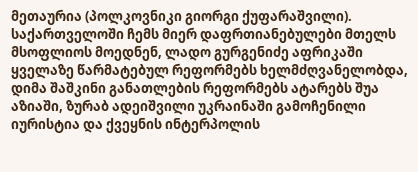მეთაურია (პოლკოვნიკი გიორგი ქუფარაშვილი).
საქართველოში ჩემს მიერ დაფრთიანებულები მთელს მსოფლიოს მოედნენ, ლადო გურგენიძე აფრიკაში ყველაზე წარმატებულ რეფორმებს ხელმძღვანელობდა, დიმა შაშკინი განათლების რეფორმებს ატარებს შუა აზიაში, ზურაბ ადეიშვილი უკრაინაში გამოჩენილი იურისტია და ქვეყნის ინტერპოლის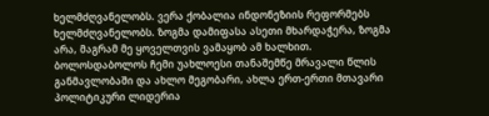ხელმძღვანელობს. ვერა ქობალია ინდონეზიის რეფორმებს ხელმძღვანელობს. ზოგმა დამიფასა ასეთი მხარდაჭერა, ზოგმა არა, მაგრამ მე ყოველთვის ვამაყობ ამ ხალხით.
ბოლოსდაბოლოს ჩემი უახლოესი თანაშემწე მრავალი წლის განმავლობაში და ახლო მეგობარი, ახლა ერთ-ერთი მთავარი პოლიტიკური ლიდერია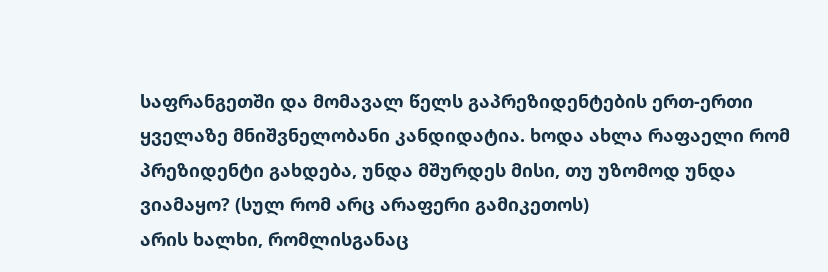საფრანგეთში და მომავალ წელს გაპრეზიდენტების ერთ-ერთი ყველაზე მნიშვნელობანი კანდიდატია. ხოდა ახლა რაფაელი რომ პრეზიდენტი გახდება, უნდა მშურდეს მისი, თუ უზომოდ უნდა ვიამაყო? (სულ რომ არც არაფერი გამიკეთოს)
არის ხალხი, რომლისგანაც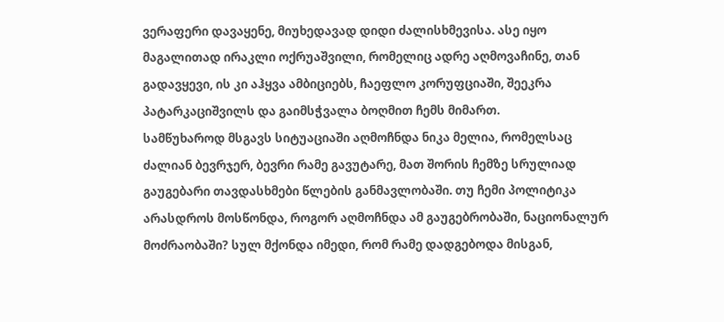ვერაფერი დავაყენე, მიუხედავად დიდი ძალისხმევისა. ასე იყო მაგალითად ირაკლი ოქრუაშვილი, რომელიც ადრე აღმოვაჩინე, თან გადავყევი, ის კი აჰყვა ამბიციებს, ჩაეფლო კორუფციაში, შეეკრა პატარკაციშვილს და გაიმსჭვალა ბოღმით ჩემს მიმართ.
სამწუხაროდ მსგავს სიტუაციაში აღმოჩნდა ნიკა მელია, რომელსაც ძალიან ბევრჯერ, ბევრი რამე გავუტარე, მათ შორის ჩემზე სრულიად გაუგებარი თავდასხმები წლების განმავლობაში. თუ ჩემი პოლიტიკა არასდროს მოსწონდა, როგორ აღმოჩნდა ამ გაუგებრობაში, ნაციონალურ მოძრაობაში? სულ მქონდა იმედი, რომ რამე დადგებოდა მისგან,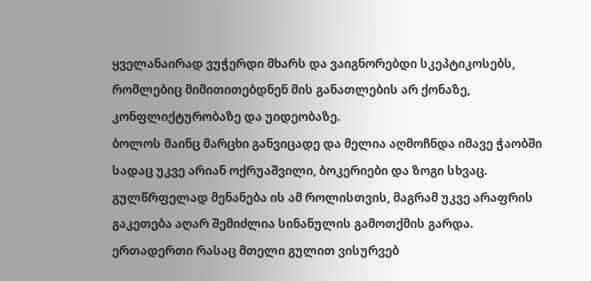ყველანაირად ვუჭერდი მხარს და ვაიგნორებდი სკეპტიკოსებს, რომლებიც მიმითითებდნენ მის განათლების არ ქონაზე, კონფლიქტურობაზე და უიდეობაზე.
ბოლოს მაინც მარცხი განვიცადე და მელია აღმოჩნდა იმავე ჭაობში სადაც უკვე არიან ოქრუაშვილი, ბოკერიები და ზოგი სხვაც. გულწრფელად მენანება ის ამ როლისთვის, მაგრამ უკვე არაფრის გაკეთება აღარ შემიძლია სინანულის გამოთქმის გარდა.
ერთადერთი რასაც მთელი გულით ვისურვებ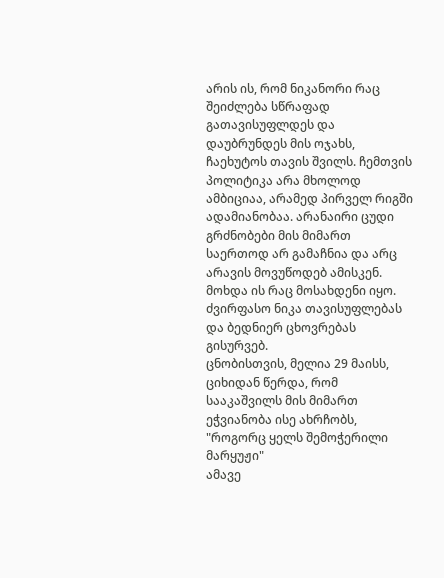არის ის, რომ ნიკანორი რაც შეიძლება სწრაფად გათავისუფლდეს და დაუბრუნდეს მის ოჯახს, ჩაეხუტოს თავის შვილს. ჩემთვის პოლიტიკა არა მხოლოდ ამბიციაა, არამედ პირველ რიგში ადამიანობაა. არანაირი ცუდი გრძნობები მის მიმართ საერთოდ არ გამაჩნია და არც არავის მოვუწოდებ ამისკენ. მოხდა ის რაც მოსახდენი იყო.
ძვირფასო ნიკა თავისუფლებას და ბედნიერ ცხოვრებას გისურვებ.
ცნობისთვის, მელია 29 მაისს, ციხიდან წერდა, რომ სააკაშვილს მის მიმართ ეჭვიანობა ისე ახრჩობს, "როგორც ყელს შემოჭერილი მარყუჟი"
ამავე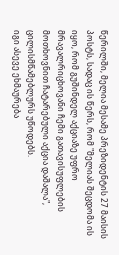წერილში, მელია მესამე პრეზიდენტის 27 მაისის პოსტს, სადაც ის წერს, რომ "მელიას შეცდომა ის იყო, რომ გუშინდელ აქციაზე უფრო მრავალრიცხოვანი ჩემი გათავისუფლების მოთხოვნით ჩატარებული აქცია დაშალა", ცილისმწამებლურს უწოდებს.
იგი ასევე ეხმაურება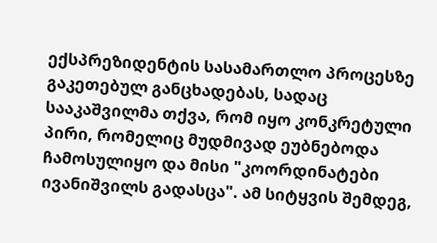ექსპრეზიდენტის სასამართლო პროცესზე გაკეთებულ განცხადებას, სადაც სააკაშვილმა თქვა, რომ იყო კონკრეტული პირი, რომელიც მუდმივად ეუბნებოდა ჩამოსულიყო და მისი "კოორდინატები ივანიშვილს გადასცა". ამ სიტყვის შემდეგ,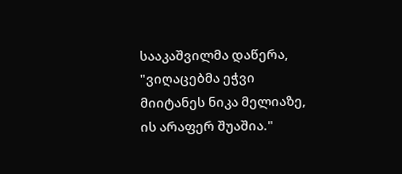სააკაშვილმა დაწერა, "ვიღაცებმა ეჭვი მიიტანეს ნიკა მელიაზე, ის არაფერ შუაშია."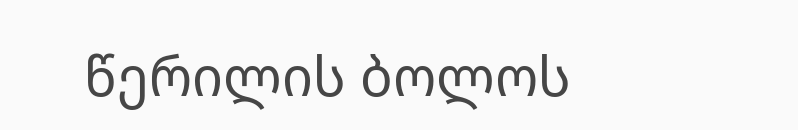წერილის ბოლოს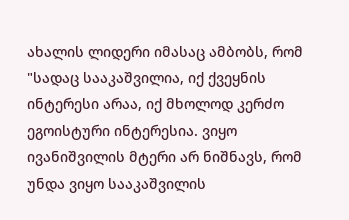ახალის ლიდერი იმასაც ამბობს, რომ "სადაც სააკაშვილია, იქ ქვეყნის ინტერესი არაა, იქ მხოლოდ კერძო ეგოისტური ინტერესია. ვიყო ივანიშვილის მტერი არ ნიშნავს, რომ უნდა ვიყო სააკაშვილის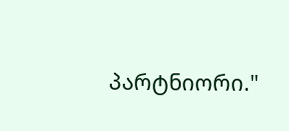პარტნიორი."